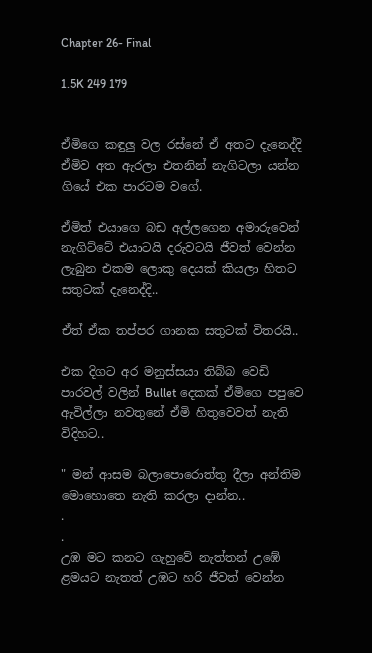Chapter 26- Final

1.5K 249 179


ඒමිගෙ කඳුලු වල රස්නේ ඒ අතට දැනෙද්දි ඒමිව අත ඇරලා එතනින් නැගිටලා යන්න ගියේ එක පාරටම වගේ.

ඒමිත් එයාගෙ බඩ අල්ලගෙන අමාරුවෙන් නැගිට්ටේ එයාටයි දරුවටයි ජීවත් වෙන්න ලැබුන එකම ලොකු දෙයක් කියලා හිතට සතුටක් දැනෙද්දි..

ඒත් ඒක තප්පර ගානක සතුටක් විතරයි..

එක දිගට අර මනුස්සයා තිබ්බ වෙඩි පාරවල් වලින් Bullet දෙකක් ඒමිගෙ පපුවෙ ඇවිල්ලා නවතුනේ ඒමි හිතුවෙවත් නැති විදිහට..

" මන් ආසම බලාපොරොත්තු දීලා අන්තිම මොහොතෙ නැති කරලා දාන්න..
.
.
උඹ මට කනට ගැහුවේ නැත්තන් උඹේ ළමයට නැතත් උඹට හරි ජීවත් වෙන්න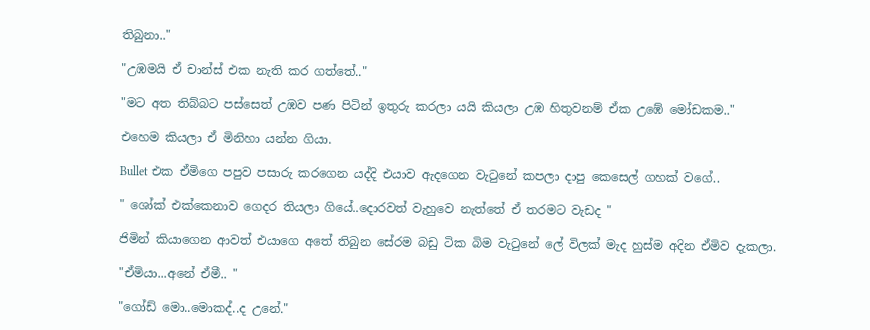තිබුනා.."

"උඹමයි ඒ චාන්ස් එක නැති කර ගත්තේ.."

"මට අත තිබ්බට පස්සෙත් උඹව පණ පිටින් ඉතුරු කරලා යයි කියලා උඹ හිතුවනම් ඒක උඹේ මෝඩකම.."

එහෙම කියලා ඒ මිනිහා යන්න ගියා.

Bullet එක ඒමිගෙ පපුව පසාරු කරගෙන යද්දි එයාව ඇදගෙන වැටුනේ කපලා දාපු කෙසෙල් ගහක් වගේ..

" ශෝක් එක්කෙනාව ගෙදර තියලා ගියේ..දොරවත් වැහුවෙ නැත්තේ ඒ තරමට වැඩද "

ජිමින් කියාගෙන ආවත් එයාගෙ අතේ තිබුන සේරම බඩු ටික බිම වැටුනේ ලේ විලක් මැද හුස්ම අදින ඒමිව දැකලා.

"ඒමියා...අනේ ඒමී.. "

"ගෝඩ් මො..මොකද්..ද උනේ."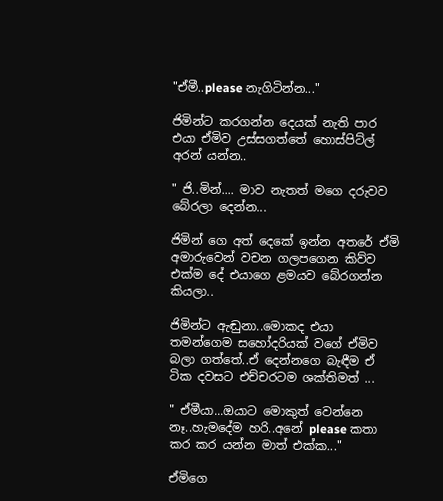"ඒමී..please නැගිටින්න..."

ජිමින්ට කරගන්න දෙයක් නැති පාර එයා ඒමිව උස්සගත්තේ හොස්පිට්ල් අරන් යන්න..

" ජි..මින්.... මාව නැතත් මගෙ දරුවව බේරලා දෙන්න...

ජිමින් ගෙ අත් දෙකේ ඉන්න අතරේ ඒමි අමාරුවෙන් වචන ගලපගෙන කිව්ව එක්ම දේ එයාගෙ ළමයව බේරගන්න කියලා..

ජිමින්ට ඇඬුනා..මොකද එයා තමන්ගෙම සහෝදරියක් වගේ ඒමිව බලා ගත්තේ..ඒ දෙන්නගෙ බැඳීම ඒ ටික දවසට එච්චරටම ශක්තිමත් ...

" ඒමීයා...ඔයාට මොකුත් වෙන්නෙ නෑ..හැමදේම හරි..අනේ please කතා කර කර යන්න මාත් එක්ක..."

ඒමිගෙ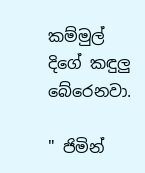කම්මුල් දිගේ කඳුලු බේරෙනවා.

" ජිමින්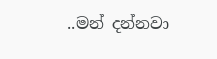..මන් දන්නවා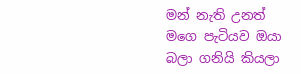මන් නැති උනත් මගෙ පැටියව ඔයා බලා ගනියි කියලා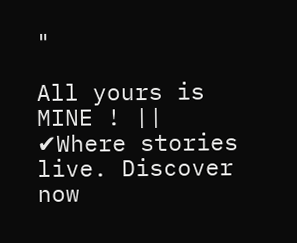"

All yours is MINE ! || ✔Where stories live. Discover now